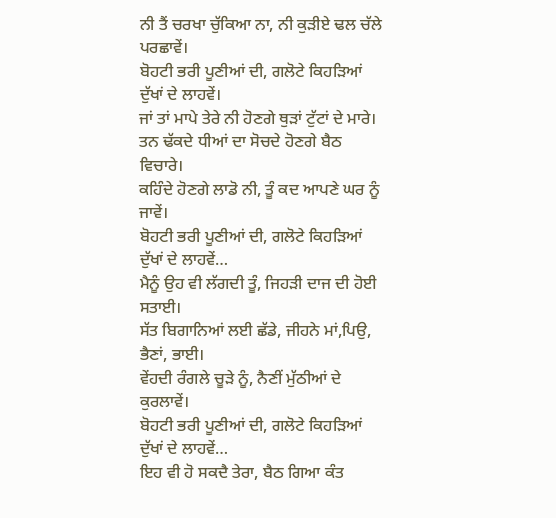ਨੀ ਤੈਂ ਚਰਖਾ ਚੁੱਕਿਆ ਨਾ, ਨੀ ਕੁੜੀਏ ਢਲ ਚੱਲੇ ਪਰਛਾਵੇਂ।
ਬੋਹਟੀ ਭਰੀ ਪੂਣੀਆਂ ਦੀ, ਗਲੋਟੇ ਕਿਹੜਿਆਂ ਦੁੱਖਾਂ ਦੇ ਲਾਹਵੇਂ।
ਜਾਂ ਤਾਂ ਮਾਪੇ ਤੇਰੇ ਨੀ ਹੋਣਗੇ ਥੁੜਾਂ ਟੁੱਟਾਂ ਦੇ ਮਾਰੇ।
ਤਨ ਢੱਕਦੇ ਧੀਆਂ ਦਾ ਸੋਚਦੇ ਹੋਣਗੇ ਬੈਠ ਵਿਚਾਰੇ।
ਕਹਿੰਦੇ ਹੋਣਗੇ ਲਾਡੋ ਨੀ, ਤੂੰ ਕਦ ਆਪਣੇ ਘਰ ਨੂੰ ਜਾਵੇਂ।
ਬੋਹਟੀ ਭਰੀ ਪੂਣੀਆਂ ਦੀ, ਗਲੋਟੇ ਕਿਹੜਿਆਂ ਦੁੱਖਾਂ ਦੇ ਲਾਹਵੇਂ…
ਮੈਨੂੰ ਉਹ ਵੀ ਲੱਗਦੀ ਤੂੰ, ਜਿਹੜੀ ਦਾਜ ਦੀ ਹੋਈ ਸਤਾਈ।
ਸੱਤ ਬਿਗਾਨਿਆਂ ਲਈ ਛੱਡੇ, ਜੀਹਨੇ ਮਾਂ,ਪਿਉ, ਭੈਣਾਂ, ਭਾਈ।
ਵੇਂਹਦੀ ਰੰਗਲੇ ਚੂੜੇ ਨੂੰ, ਨੈਣੀਂ ਮੁੱਠੀਆਂ ਦੇ ਕੁਰਲਾਵੇਂ।
ਬੋਹਟੀ ਭਰੀ ਪੂਣੀਆਂ ਦੀ, ਗਲੋਟੇ ਕਿਹੜਿਆਂ ਦੁੱਖਾਂ ਦੇ ਲਾਹਵੇਂ…
ਇਹ ਵੀ ਹੋ ਸਕਦੈ ਤੇਰਾ, ਬੈਠ ਗਿਆ ਕੰਤ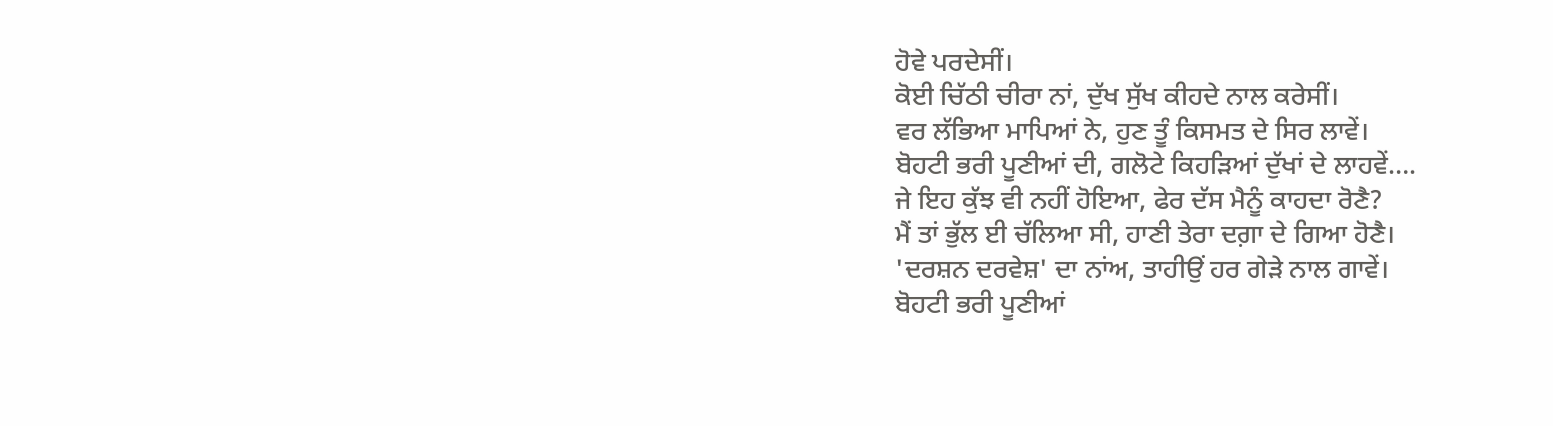ਹੋਵੇ ਪਰਦੇਸੀਂ।
ਕੋਈ ਚਿੱਠੀ ਚੀਰਾ ਨਾਂ, ਦੁੱਖ ਸੁੱਖ ਕੀਹਦੇ ਨਾਲ ਕਰੇਸੀਂ।
ਵਰ ਲੱਭਿਆ ਮਾਪਿਆਂ ਨੇ, ਹੁਣ ਤੂੰ ਕਿਸਮਤ ਦੇ ਸਿਰ ਲਾਵੇਂ।
ਬੋਹਟੀ ਭਰੀ ਪੂਣੀਆਂ ਦੀ, ਗਲੋਟੇ ਕਿਹੜਿਆਂ ਦੁੱਖਾਂ ਦੇ ਲਾਹਵੇਂ….
ਜੇ ਇਹ ਕੁੱਝ ਵੀ ਨਹੀਂ ਹੋਇਆ, ਫੇਰ ਦੱਸ ਮੈਨੂੰ ਕਾਹਦਾ ਰੋਣੈ?
ਮੈਂ ਤਾਂ ਭੁੱਲ ਈ ਚੱਲਿਆ ਸੀ, ਹਾਣੀ ਤੇਰਾ ਦਗ਼ਾ ਦੇ ਗਿਆ ਹੋਣੈ।
'ਦਰਸ਼ਨ ਦਰਵੇਸ਼' ਦਾ ਨਾਂਅ, ਤਾਹੀਉਂ ਹਰ ਗੇੜੇ ਨਾਲ ਗਾਵੇਂ।
ਬੋਹਟੀ ਭਰੀ ਪੂਣੀਆਂ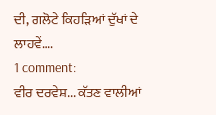ਦੀ, ਗਲੋਟੇ ਕਿਹੜਿਆਂ ਦੁੱਖਾਂ ਦੇ ਲਾਹਵੇਂ….
1 comment:
ਵੀਰ ਦਰਵੇਸ਼... ਕੱਤਣ ਵਾਲੀਆਂ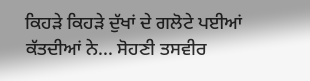ਕਿਹੜੇ ਕਿਹੜੇ ਦੁੱਖਾਂ ਦੇ ਗਲੋਟੇ ਪਈਆਂ ਕੱਤਦੀਆਂ ਨੇ... ਸੋਹਣੀ ਤਸਵੀਰ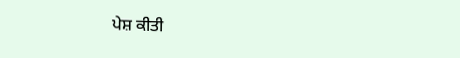ਪੇਸ਼ ਕੀਤੀ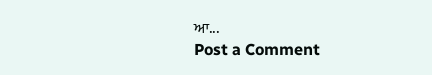ਆ...
Post a Comment